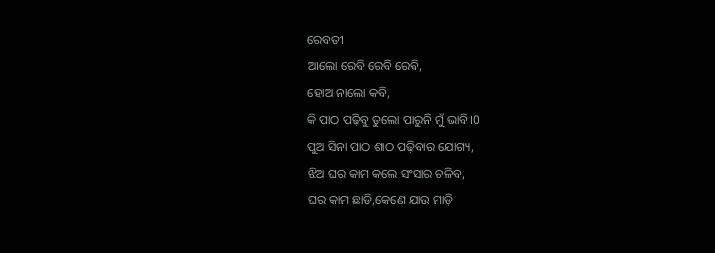ରେବତୀ
ଆଲୋ ରେବି ରେବି ରେଵି,
ହୋଅ ନାଲୋ କବି,
କି ପାଠ ପଢ଼ିବୁ ତୁଲୋ ପାରୁନି ମୁଁ ଭାବି।0
ପୁଅ ସିନା ପାଠ ଶାଠ ପଢ଼ିବାର ଯୋଗ୍ୟ,
ଝିଅ ଘର କାମ କଲେ ସଂସାର ଚଳିବ,
ଘର କାମ ଛାଡି,କେଣେ ଯାଉ ମାଡ଼ି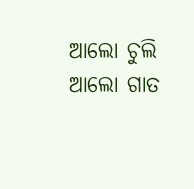ଆଲୋ ଚୁଲି ଆଲୋ ଗାତ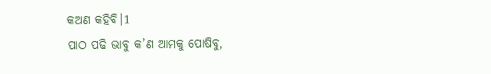କଅଣ କହିବି।1
ପାଠ ପଢି ଭାବୁ କ’ଣ ଆମକୁ ପୋଷିବୁ,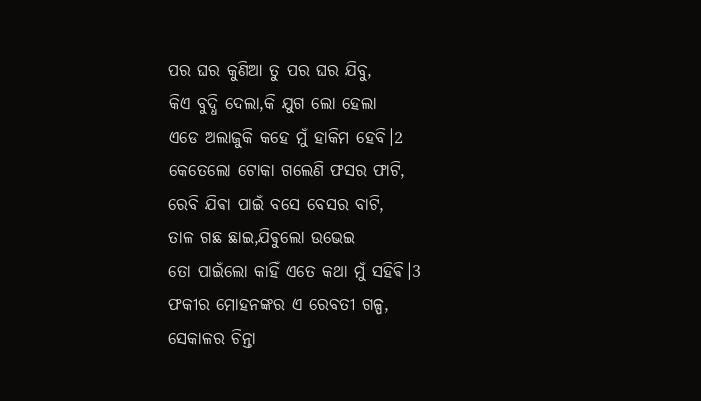ପର ଘର କୁଣିଆ ତୁ ପର ଘର ଯିବୁ,
କିଏ ବୁଦ୍ଧି ଦେଲା,କି ଯୁଗ ଲୋ ହେଲା
ଏଡେ ଅଲାଜୁକି କହେ ମୁଁ ହାକିମ ହେବି।2
କେତେଲୋ ଟୋକା ଗଲେଣି ଫସର ଫାଟି,
ରେବି ଯିଵା ପାଇଁ ବସେ ବେସର ବାଟି,
ତାଳ ଗଛ ଛାଇ,ଯିଵୁଲୋ ଉଭେଇ
ତୋ ପାଇଁଲୋ କାହିଁ ଏତେ କଥା ମୁଁ ସହିଵି।3
ଫକୀର ମୋହନଙ୍କର ଏ ରେବତୀ ଗଳ୍ପ,
ସେକାଳର ଚିନ୍ତା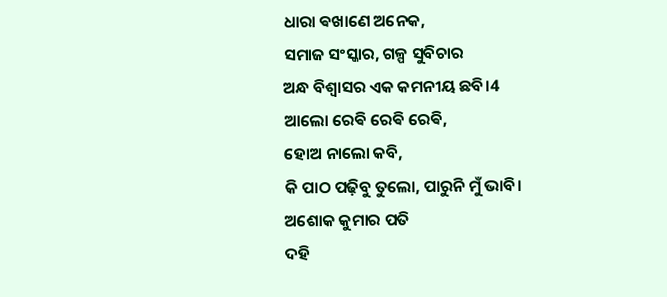ଧାରା ଵଖାଣେ ଅନେକ,
ସମାଜ ସଂସ୍କାର, ଗଳ୍ପ ସୁବିଚାର
ଅନ୍ଧ ବିଶ୍ବାସର ଏକ କମନୀୟ ଛବି।4
ଆଲୋ ରେଵି ରେଵି ରେଵି,
ହୋଅ ନାଲୋ କବି,
କି ପାଠ ପଢ଼ିବୁ ତୁଲୋ, ପାରୁନି ମୁଁ ଭାବି।
ଅଶୋକ କୁମାର ପତି
ଦହି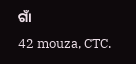ଗାଁ
42 mouza, CTC.